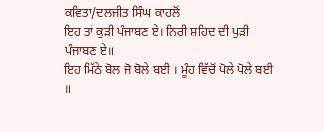ਕਵਿਤਾ/ਦਲਜੀਤ ਸਿੰਘ ਕਾਹਲੋਂ
ਇਹ ਤਾਂ ਕੁੜੀ ਪੰਜਾਬਣ ਏ। ਨਿਰੀ ਸ਼ਹਿਦ ਦੀ ਪੁੜੀ ਪੰਜਾਬਣ ਏ॥
ਇਹ ਮਿੱਠੇ ਬੋਲ ਜੋ ਬੋਲੇ ਬਈ । ਮੂੰਹ ਵਿੱਚੋਂ ਪੋਲੇ ਪੋਲੇ ਬਈ ॥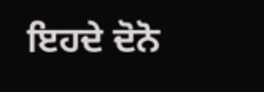ਇਹਦੇ ਦੋਨੋ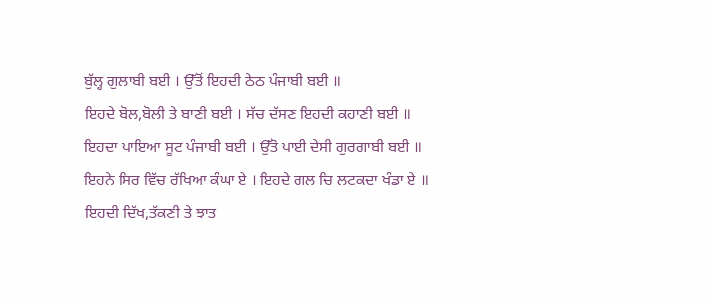ਬੁੱਲ੍ਹ ਗੁਲਾਬੀ ਬਈ । ਉੱਤੋਂ ਇਹਦੀ ਠੇਠ ਪੰਜਾਬੀ ਬਈ ॥
ਇਹਦੇ ਬੋਲ,ਬੋਲੀ ਤੇ ਬਾਣੀ ਬਈ । ਸੱਚ ਦੱਸਣ ਇਹਦੀ ਕਹਾਣੀ ਬਈ ॥
ਇਹਦਾ ਪਾਇਆ ਸੂਟ ਪੰਜਾਬੀ ਬਈ । ਉੱਤੋ ਪਾਈ ਦੇਸੀ ਗੁਰਗਾਬੀ ਬਈ ॥
ਇਹਨੇ ਸਿਰ ਵਿੱਚ ਰੱਖਿਆ ਕੰਘਾ ਏ । ਇਹਦੇ ਗਲ ਚਿ ਲਟਕਦਾ ਖੰਡਾ ਏ ॥
ਇਹਦੀ ਦਿੱਖ,ਤੱਕਣੀ ਤੇ ਝਾਤ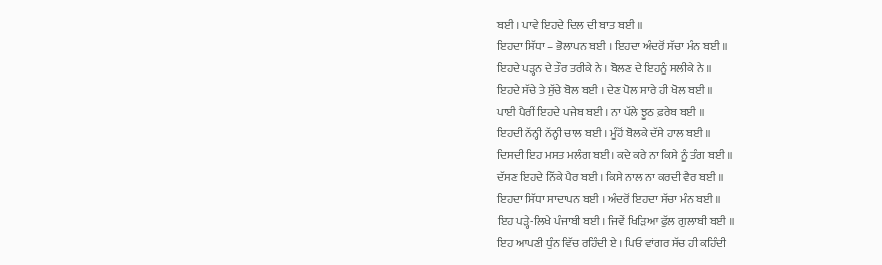ਬਈ । ਪਾਵੇ ਇਹਦੇ ਦਿਲ ਦੀ ਬਾਤ ਬਈ ॥
ਇਹਦਾ ਸਿੱਧਾ – ਭੋਲਾਪਨ ਬਈ । ਇਹਦਾ ਅੰਦਰੋਂ ਸੱਚਾ ਮੰਨ ਬਈ ॥
ਇਹਦੇ ਪੜ੍ਹਨ ਦੇ ਤੌਰ ਤਰੀਕੇ ਨੇ । ਬੋਲਣ ਦੇ ਇਹਨੂੰ ਸਲੀਕੇ ਨੇ ॥
ਇਹਦੇ ਸੱਚੇ ਤੇ ਸੁੱਚੇ ਬੋਲ ਬਈ । ਦੇਣ ਪੋਲ ਸਾਰੇ ਹੀ ਖੋਲ ਬਈ ॥
ਪਾਈ ਪੈਰੀਂ ਇਹਦੇ ਪਜੇਬ ਬਈ । ਨਾ ਪੱਲੇ ਝੂਠ ਫ਼ਰੇਬ ਬਈ ॥
ਇਹਦੀ ਨੱਨ੍ਹੀ ਨੱਨ੍ਹੀ ਚਾਲ ਬਈ । ਮੂੰਹੋਂ ਬੋਲਕੇ ਦੱਸੇ ਹਾਲ ਬਈ ॥
ਦਿਸਦੀ ਇਹ ਮਸਤ ਮਲੰਗ ਬਈ। ਕਦੇ ਕਰੇ ਨਾ ਕਿਸੇ ਨੂੰ ਤੰਗ ਬਈ ॥
ਦੱਸਣ ਇਹਦੇ ਨਿੱਕੇ ਪੈਰ ਬਈ । ਕਿਸੇ ਨਾਲ ਨਾ ਕਰਦੀ ਵੈਰ ਬਈ ॥
ਇਹਦਾ ਸਿੱਧਾ ਸਾਦਾਪਨ ਬਈ । ਅੰਦਰੋਂ ਇਹਦਾ ਸੱਚਾ ਮੰਨ ਬਈ ॥
ਇਹ ਪੜ੍ਹੇ-ਲਿਖੇ ਪੰਜਾਬੀ ਬਈ । ਜਿਵੇਂ ਖਿੜਿਆ ਫੁੱਲ ਗੁਲਾਬੀ ਬਈ ॥
ਇਹ ਆਪਣੀ ਧੁੰਨ ਵਿੱਚ ਰਹਿੰਦੀ ਏ । ਪਿਓ ਵਾਂਗਰ ਸੱਚ ਹੀ ਕਹਿੰਦੀ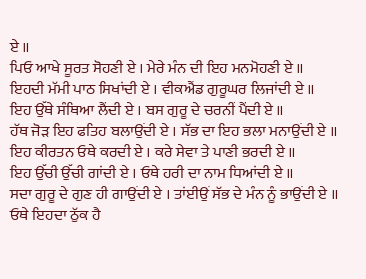ਏ ॥
ਪਿਓ ਆਖੇ ਸੂਰਤ ਸੋਹਣੀ ਏ । ਮੇਰੇ ਮੰਨ ਦੀ ਇਹ ਮਨਮੋਹਣੀ ਏ ॥
ਇਹਦੀ ਮੱਮੀ ਪਾਠ ਸਿਖਾਂਦੀ ਏ । ਵੀਕਐਂਡ ਗੁਰੂਘਰ ਲਿਜਾਂਦੀ ਏ ॥
ਇਹ ਉੱਥੇ ਸੰਥਿਆ ਲੈਂਦੀ ਏ । ਬਸ ਗੁਰੂ ਦੇ ਚਰਨੀਂ ਪੈਂਦੀ ਏ ॥
ਹੱਥ ਜੋੜ ਇਹ ਫਤਿਹ ਬਲਾਉਂਦੀ ਏ । ਸੱਭ ਦਾ ਇਹ ਭਲਾ ਮਨਾਉਂਦੀ ਏ ॥
ਇਹ ਕੀਰਤਨ ਓਥੇ ਕਰਦੀ ਏ । ਕਰੇ ਸੇਵਾ ਤੇ ਪਾਣੀ ਭਰਦੀ ਏ ॥
ਇਹ ਉੱਚੀ ਉੱਚੀ ਗਾਂਦੀ ਏ । ਓਥੇ ਹਰੀ ਦਾ ਨਾਮ ਧਿਆਂਦੀ ਏ ॥
ਸਦਾ ਗੁਰੂ ਦੇ ਗੁਣ ਹੀ ਗਾਉਂਦੀ ਏ । ਤਾਂਈਉਂ ਸੱਭ ਦੇ ਮੰਨ ਨੂੰ ਭਾਉਂਦੀ ਏ ॥
ਓਥੇ ਇਹਦਾ ਠੁੱਕ ਹੈ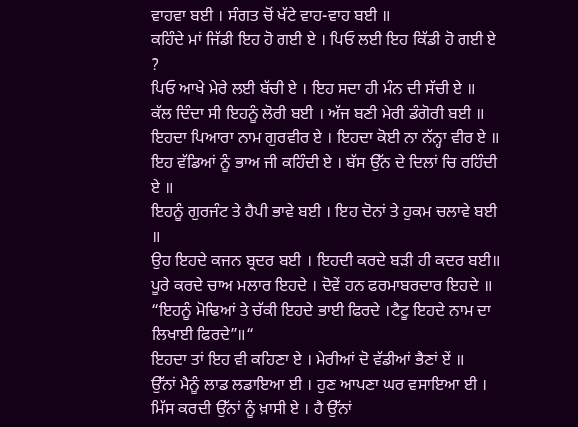ਵਾਹਵਾ ਬਈ । ਸੰਗਤ ਚੋਂ ਖੱਟੇ ਵਾਹ-ਵਾਹ ਬਈ ॥
ਕਹਿੰਦੇ ਮਾਂ ਜਿੱਡੀ ਇਹ ਹੋ ਗਈ ਏ । ਪਿਓ ਲਈ ਇਹ ਕਿੱਡੀ ਹੋ ਗਈ ਏ ?
ਪਿਓ ਆਖੇ ਮੇਰੇ ਲਈ ਬੱਚੀ ਏ । ਇਹ ਸਦਾ ਹੀ ਮੰਨ ਦੀ ਸੱਚੀ ਏ ॥
ਕੱਲ ਦਿੰਦਾ ਸੀ ਇਹਨੂੰ ਲੋਰੀ ਬਈ । ਅੱਜ ਬਣੀ ਮੇਰੀ ਡੰਗੋਰੀ ਬਈ ॥
ਇਹਦਾ ਪਿਆਰਾ ਨਾਮ ਗੁਰਵੀਰ ਏ । ਇਹਦਾ ਕੋਈ ਨਾ ਨੱਨ੍ਹਾ ਵੀਰ ਏ ॥
ਇਹ ਵੱਡਿਆਂ ਨੂੰ ਭਾਅ ਜੀ ਕਹਿੰਦੀ ਏ । ਬੱਸ ਉੱਨ ਦੇ ਦਿਲਾਂ ਚਿ ਰਹਿੰਦੀ ਏ ॥
ਇਹਨੂੰ ਗੁਰਜੰਟ ਤੇ ਹੈਪੀ ਭਾਵੇ ਬਈ । ਇਹ ਦੋਨਾਂ ਤੇ ਹੁਕਮ ਚਲਾਵੇ ਬਈ ॥
ਉਹ ਇਹਦੇ ਕਜਨ ਬ੍ਰਦਰ ਬਈ । ਇਹਦੀ ਕਰਦੇ ਬੜੀ ਹੀ ਕਦਰ ਬਈ॥
ਪੂਰੇ ਕਰਦੇ ਚਾਅ ਮਲਾਰ ਇਹਦੇ । ਦੋਵੇਂ ਹਨ ਫਰਮਾਬਰਦਾਰ ਇਹਦੇ ॥
“ਇਹਨੂੰ ਮੋਢਿਆਂ ਤੇ ਚੱਕੀ ਇਹਦੇ ਭਾਈ ਫਿਰਦੇ ।ਟੈਟੂ ਇਹਦੇ ਨਾਮ ਦਾ ਲਿਖਾਈ ਫਿਰਦੇ”॥“
ਇਹਦਾ ਤਾਂ ਇਹ ਵੀ ਕਹਿਣਾ ਏ । ਮੇਰੀਆਂ ਦੋ ਵੱਡੀਆਂ ਭੈਣਾਂ ਏਂ ॥
ਉੱਨਾਂ ਮੈਨੂੰ ਲਾਡ ਲਡਾਇਆ ਈ । ਹੁਣ ਆਪਣਾ ਘਰ ਵਸਾਇਆ ਈ ।
ਮਿੱਸ ਕਰਦੀ ਉੱਨਾਂ ਨੂੰ ਖ਼ਾਸੀ ਏ । ਹੈ ਉੱਨਾਂ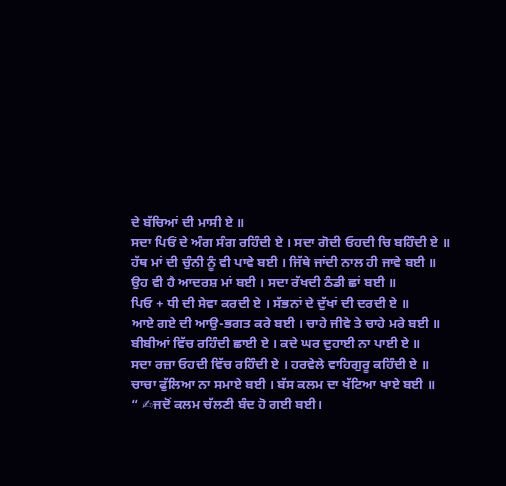ਦੇ ਬੱਚਿਆਂ ਦੀ ਮਾਸੀ ਏ ॥
ਸਦਾ ਪਿਓਂ ਦੇ ਅੰਗ ਸੰਗ ਰਹਿੰਦੀ ਏ । ਸਦਾ ਗੋਦੀ ਓਹਦੀ ਚਿ ਬਹਿੰਦੀ ਏ ॥
ਹੱਥ ਮਾਂ ਦੀ ਚੁੰਨੀ ਨੂੰ ਵੀ ਪਾਵੇ ਬਈ । ਜਿੱਥੇ ਜਾਂਦੀ ਨਾਲ ਹੀ ਜਾਵੇ ਬਈ ॥
ਉਹ ਵੀ ਹੈ ਆਦਰਸ਼ ਮਾਂ ਬਈ । ਸਦਾ ਰੱਖਦੀ ਠੰਡੀ ਛਾਂ ਬਈ ॥
ਪਿਓ + ਧੀ ਦੀ ਸੇਵਾ ਕਰਦੀ ਏ । ਸੱਭਨਾਂ ਦੇ ਦੁੱਖਾਂ ਦੀ ਦਰਦੀ ਏ ॥
ਆਏ ਗਏ ਦੀ ਆਉ-ਭਗਤ ਕਰੇ ਬਈ । ਚਾਹੇ ਜੀਵੇ ਤੇ ਚਾਹੇ ਮਰੇ ਬਈ ॥
ਬੀਬੀਆਂ ਵਿੱਚ ਰਹਿੰਦੀ ਛਾਈ ਏ । ਕਦੇ ਘਰ ਦੁਹਾਈ ਨਾ ਪਾਈ ਏ ॥
ਸਦਾ ਰਜ਼ਾ ਓਹਦੀ ਵਿੱਚ ਰਹਿੰਦੀ ਏ । ਹਰਵੇਲੇ ਵਾਹਿਗੁਰੂ ਕਹਿੰਦੀ ਏ ॥
ਚਾਚਾ ਫੁੱਲਿਆ ਨਾ ਸਮਾਏ ਬਈ । ਬੱਸ ਕਲਮ ਦਾ ਖੱਟਿਆ ਖਾਏ ਬਈ ॥
“ ✍ਜਦੋਂ ਕਲਮ ਚੱਲਣੀ ਬੰਦ ਹੋ ਗਈ ਬਈ।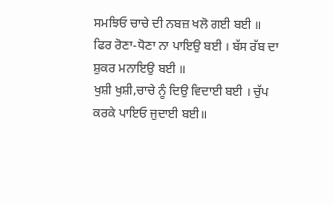ਸਮਝਿਓ ਚਾਚੇ ਦੀ ਨਬਜ਼ ਖਲੋ ਗਈ ਬਈ ॥
ਫਿਰ ਰੋਣਾ-ਧੋਣਾ ਨਾ ਪਾਇਉ ਬਈ । ਬੱਸ ਰੱਬ ਦਾ ਸ਼ੁਕਰ ਮਨਾਇਉ ਬਈ ॥
ਖੁਸ਼ੀ ਖੁਸ਼ੀ,ਚਾਚੇ ਨੂੰ ਦਿਉ ਵਿਦਾਈ ਬਈ । ਚੁੱਪ ਕਰਕੇ ਪਾਇਓ ਜੁਦਾਈ ਬਈ॥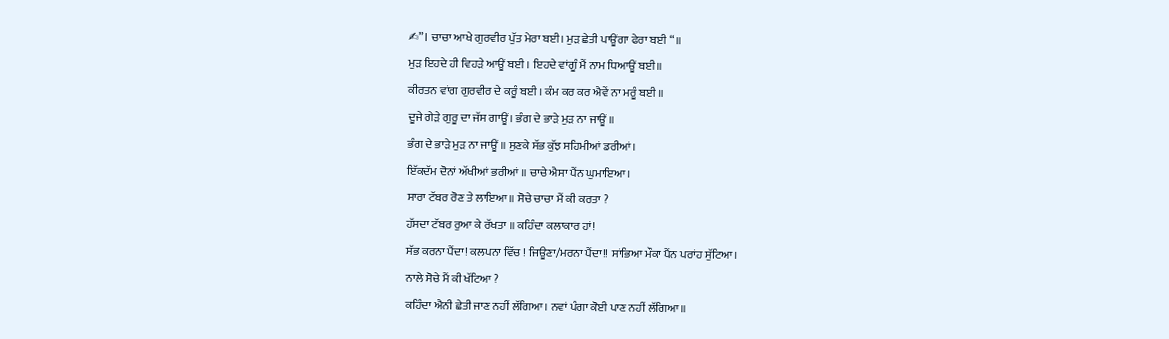✍”। ਚਾਚਾ ਆਖੇ ਗੁਰਵੀਰ ਪੁੱਤ ਮੇਰਾ ਬਈ। ਮੁੜ ਛੇਤੀ ਪਾਊਂਗਾ ਫੇਰਾ ਬਈ “॥
ਮੁੜ ਇਹਦੇ ਹੀ ਵਿਹੜੇ ਆਊਂ ਬਈ । ਇਹਦੇ ਵਾਂਗੂੰ ਮੈਂ ਨਾਮ ਧਿਆਊਂ ਬਈ॥
ਕੀਰਤਨ ਵਾਂਗ ਗੁਰਵੀਰ ਦੇ ਕਰੂੰ ਬਈ । ਕੰਮ ਕਰ ਕਰ ਐਵੇਂ ਨਾ ਮਰੂੰ ਬਈ ॥
ਦੂਜੇ ਗੇੜੇ ਗੁਰੂ ਦਾ ਜੱਸ ਗਾਊਂ। ਭੰਗ ਦੇ ਭਾੜੇ ਮੁੜ ਨਾ ਜਾਊਂ ॥
ਭੰਗ ਦੇ ਭਾੜੇ ਮੁੜ ਨਾ ਜਾਊਂ ॥ ਸੁਣਕੇ ਸੱਭ ਕੁੱਝ ਸਹਿਮੀਆਂ ਡਰੀਆਂ।
ਇੱਕਦੱਮ ਦੋਨਾਂ ਅੱਖੀਆਂ ਭਰੀਆਂ ॥ ਚਾਚੇ ਐਸਾ ਪੈਂਨ ਘੁਮਾਇਆ।
ਸਾਰਾ ਟੱਬਰ ਰੋਣ ਤੇ ਲਾਇਆ॥ ਸੋਚੇ ਚਾਚਾ ਮੈਂ ਕੀ ਕਰਤਾ ?
ਹੱਸਦਾ ਟੱਬਰ ਰੁਆ ਕੇ ਰੱਖਤਾ ॥ ਕਹਿੰਦਾ ਕਲਾਕਾਰ ਹਾਂ!
ਸੱਭ ਕਰਨਾ ਪੈਂਦਾ! ਕਲਪਨਾ ਵਿੱਚ ! ਜਿਊਣਾ/ਮਰਨਾ ਪੈਂਦਾ!! ਸਾਂਭਿਆ ਮੌਕਾ ਪੈਂਨ ਪਰਾਂਹ ਸੁੱਟਿਆ।
ਨਾਲੇ ਸੋਚੇ ਮੈਂ ਕੀ ਖੱਟਿਆ ?
ਕਹਿੰਦਾ ਐਨੀ ਛੇਤੀ ਜਾਣ ਨਹੀਂ ਲੱਗਿਆ। ਨਵਾਂ ਪੰਗਾ ਕੋਈ ਪਾਣ ਨਹੀਂ ਲੱਗਿਆ॥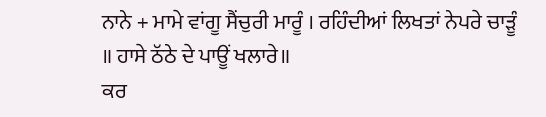ਨਾਨੇ + ਮਾਮੇ ਵਾਂਗੂ ਸੈਂਚੁਰੀ ਮਾਰੂੰ । ਰਹਿੰਦੀਆਂ ਲਿਖਤਾਂ ਨੇਪਰੇ ਚਾੜੂੰ ॥ ਹਾਸੇ ਠੱਠੇ ਦੇ ਪਾਊਂ ਖਲਾਰੇ॥
ਕਰ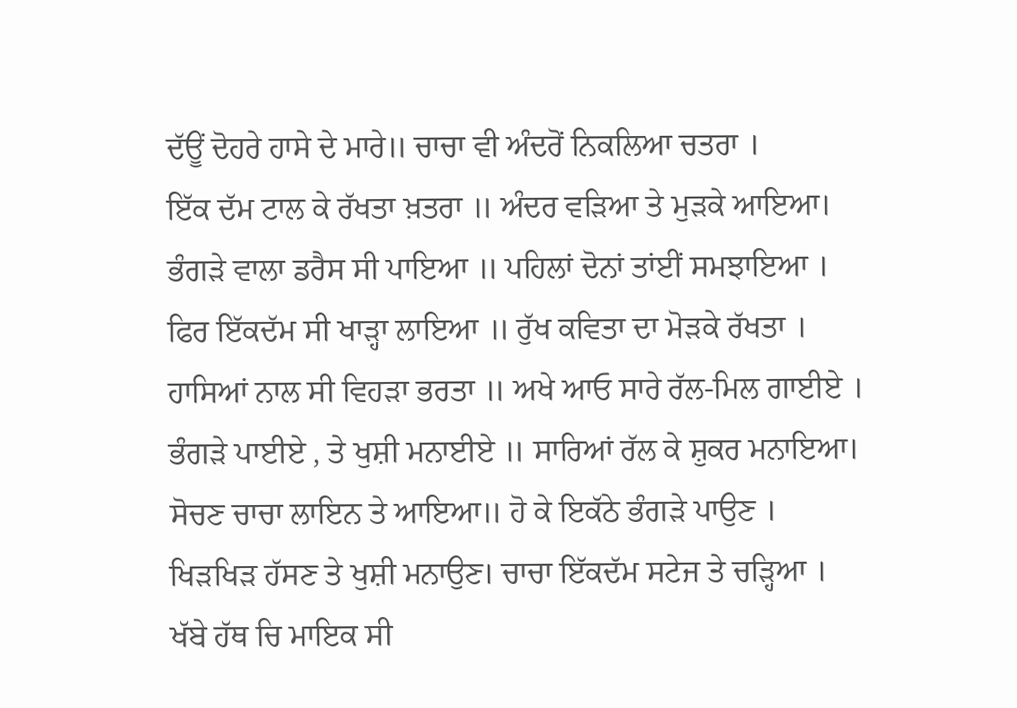ਦੱਊਂ ਦੋਹਰੇ ਹਾਸੇ ਦੇ ਮਾਰੇ॥ ਚਾਚਾ ਵੀ ਅੰਦਰੋਂ ਨਿਕਲਿਆ ਚਤਰਾ ।
ਇੱਕ ਦੱਮ ਟਾਲ ਕੇ ਰੱਖਤਾ ਖ਼ਤਰਾ ॥ ਅੰਦਰ ਵੜਿਆ ਤੇ ਮੁੜਕੇ ਆਇਆ।
ਭੰਗੜੇ ਵਾਲਾ ਡਰੈਸ ਸੀ ਪਾਇਆ ॥ ਪਹਿਲਾਂ ਦੋਨਾਂ ਤਾਂਈਂ ਸਮਝਾਇਆ ।
ਫਿਰ ਇੱਕਦੱਮ ਸੀ ਖਾੜ੍ਹਾ ਲਾਇਆ ॥ ਰੁੱਖ ਕਵਿਤਾ ਦਾ ਮੋੜਕੇ ਰੱਖਤਾ ।
ਹਾਸਿਆਂ ਨਾਲ ਸੀ ਵਿਹੜਾ ਭਰਤਾ ॥ ਅਖੇ ਆਓ ਸਾਰੇ ਰੱਲ-ਮਿਲ ਗਾਈਏ ।
ਭੰਗੜੇ ਪਾਈਏ , ਤੇ ਖੁਸ਼ੀ ਮਨਾਈਏ ॥ ਸਾਰਿਆਂ ਰੱਲ ਕੇ ਸ਼ੁਕਰ ਮਨਾਇਆ।
ਸੋਚਣ ਚਾਚਾ ਲਾਇਨ ਤੇ ਆਇਆ॥ ਹੋ ਕੇ ਇਕੱਠੇ ਭੰਗੜੇ ਪਾਉਣ ।
ਖਿੜਖਿੜ ਹੱਸਣ ਤੇ ਖੁਸ਼ੀ ਮਨਾਉਣ। ਚਾਚਾ ਇੱਕਦੱਮ ਸਟੇਜ ਤੇ ਚੜ੍ਹਿਆ ।
ਖੱਬੇ ਹੱਥ ਚਿ ਮਾਇਕ ਸੀ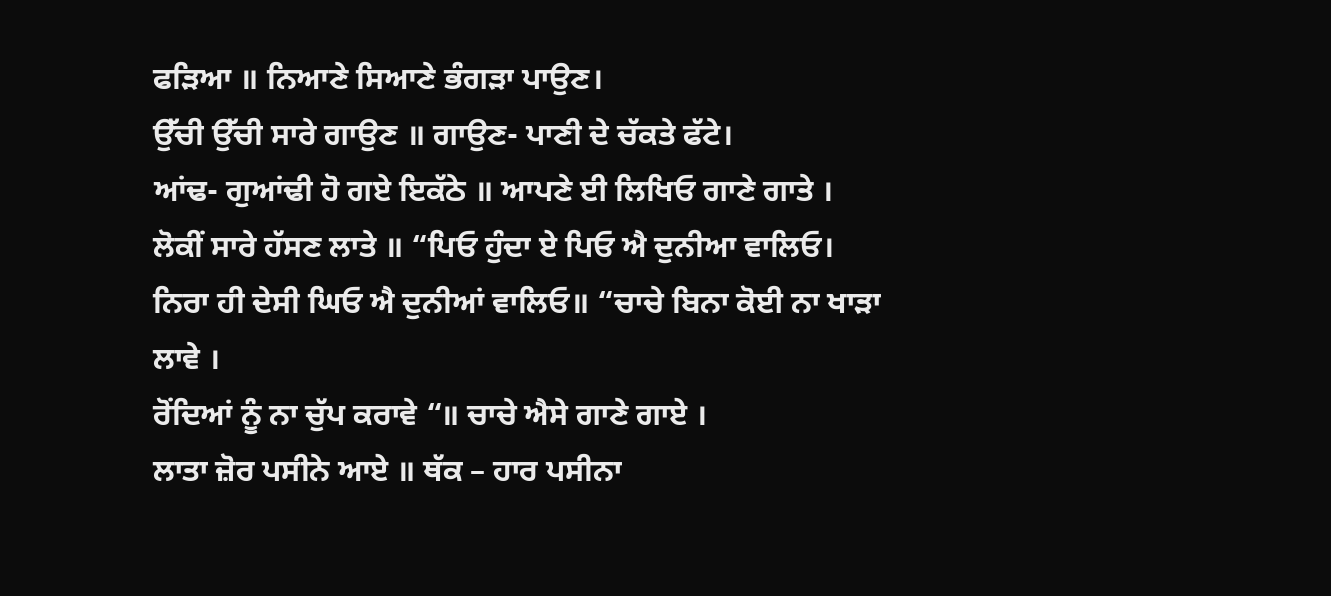ਫੜਿਆ ॥ ਨਿਆਣੇ ਸਿਆਣੇ ਭੰਗੜਾ ਪਾਉਣ।
ਉੱਚੀ ਉੱਚੀ ਸਾਰੇ ਗਾਉਣ ॥ ਗਾਉਣ- ਪਾਣੀ ਦੇ ਚੱਕਤੇ ਫੱਟੇ।
ਆਂਢ- ਗੁਆਂਢੀ ਹੋ ਗਏ ਇਕੱਠੇ ॥ ਆਪਣੇ ਈ ਲਿਖਿਓ ਗਾਣੇ ਗਾਤੇ ।
ਲੋਕੀਂ ਸਾਰੇ ਹੱਸਣ ਲਾਤੇ ॥ “ਪਿਓ ਹੁੰਦਾ ਏ ਪਿਓ ਐ ਦੁਨੀਆ ਵਾਲਿਓ।
ਨਿਰਾ ਹੀ ਦੇਸੀ ਘਿਓ ਐ ਦੁਨੀਆਂ ਵਾਲਿਓ॥ “ਚਾਚੇ ਬਿਨਾ ਕੋਈ ਨਾ ਖਾੜਾ ਲਾਵੇ ।
ਰੋਂਦਿਆਂ ਨੂੰ ਨਾ ਚੁੱਪ ਕਰਾਵੇ “॥ ਚਾਚੇ ਐਸੇ ਗਾਣੇ ਗਾਏ ।
ਲਾਤਾ ਜ਼ੋਰ ਪਸੀਨੇ ਆਏ ॥ ਥੱਕ – ਹਾਰ ਪਸੀਨਾ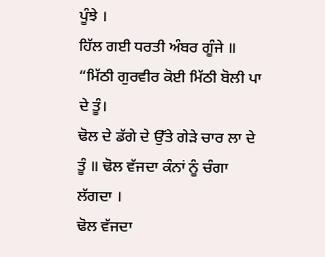ਪੂੰਝੇ ।
ਹਿੱਲ ਗਈ ਧਰਤੀ ਅੰਬਰ ਗੂੰਜੇ ॥ “ਮਿੱਠੀ ਗੁਰਵੀਰ ਕੋਈ ਮਿੱਠੀ ਬੋਲੀ ਪਾ ਦੇ ਤੂੰ।
ਢੋਲ ਦੇ ਡੱਗੇ ਦੇ ਉੱਤੇ ਗੇੜੇ ਚਾਰ ਲਾ ਦੇ ਤੂੰ ॥ ਢੋਲ ਵੱਜਦਾ ਕੰਨਾਂ ਨੂੰ ਚੰਗਾ ਲੱਗਦਾ ।
ਢੋਲ ਵੱਜਦਾ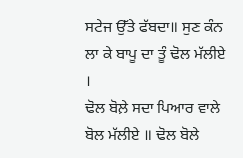ਸਟੇਜ ਉੱਤੇ ਫੱਬਦਾ॥ ਸੁਣ ਕੰਨ ਲਾ ਕੇ ਬਾਪੂ ਦਾ ਤੂੰ ਢੋਲ ਮੱਲੀਏ ।
ਢੋਲ ਬੋਲ਼ੇ ਸਦਾ ਪਿਆਰ ਵਾਲੇ ਬੋਲ ਮੱਲੀਏ ॥ ਢੋਲ ਬੋਲੇ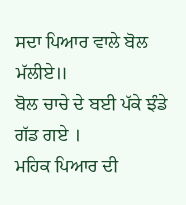ਸਦਾ ਪਿਆਰ ਵਾਲੇ ਬੋਲ ਮੱਲੀਏ॥
ਬੋਲ ਚਾਚੇ ਦੇ ਬਈ ਪੱਕੇ ਝੰਡੇ ਗੱਡ ਗਏ ।
ਮਹਿਕ ਪਿਆਰ ਦੀ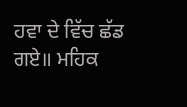ਹਵਾ ਦੇ ਵਿੱਚ ਛੱਡ ਗਏ॥ ਮਹਿਕ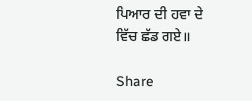ਪਿਆਰ ਦੀ ਹਵਾ ਦੇ ਵਿੱਚ ਛੱਡ ਗਏ॥

Share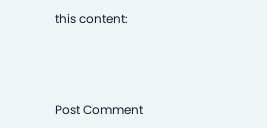this content:



Post Comment